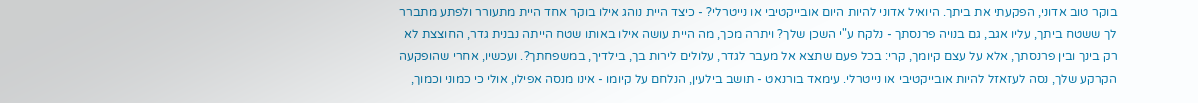בוקר טוב אדוני, הפקעתי את ביתך. היואיל אדוני להיות היום אובייקטיבי או נייטרלי? - כיצד היית נוהג אילו בוקר אחד היית מתעורר ולפתע מתברר לך ששטח ביתך, עליו אגב, גם בנויה פרנסתך - נלקח ע"י השכן שלך? ויתרה מכך, מה היית עושה אילו באותו שטח הייתה נבנית גדר, החוצצת לא רק בינך ובין פרנסתך, אלא על עצם קיומך, קרי: בכל פעם שתצא אל מעבר לגדר, עלולים לירות בך, בילדיך, במשפחתך?. ועכשיו, אחרי שהופקעה הקרקע שלך, נסה לעזאזל להיות אובייקטיבי או נייטרלי. עימאד בורנאט - תושב בילעין, הנלחם על קיומו - אינו מנסה אפילו, אולי כי כמוני וכמוך,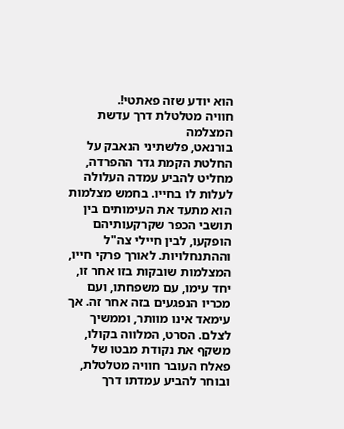הוא יודע שזה פאתטי!.
חוויה מטלטלת דרך עדשת המצלמה
בורנאט, פלשתיני הנאבק על החלטת הקמת גדר ההפרדה, מחליט להביע עמדה העלולה לעלות לו בחייו. בחמש מצלמות הוא מתעד את העימותים בין תושבי הכפר שקרקעותיהם הופקעו, לבין חיילי צה"ל וההתנחלויות. לאורך פרקי חייו, המצלמות שובקות בזו אחר זו, יחד עימו, עם משפחתו, ועם מכריו הנפגעים בזה אחר זה. אך עימאד אינו מוותר, וממשיך לצלם. הסרט, המלווה בקולו, משקף את נקודת מבטו של פאלח העובר חוויה מטלטלת, ובוחר להביע עמדתו דרך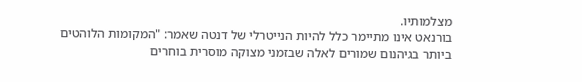מצלמותיו.
בורנאט אינו מתיימר כלל להיות הנייטרלי של דנטה שאמר: "המקומות הלוהטים ביותר בגיהנום שמורים לאלה שבזמני מצוקה מוסרית בוחרים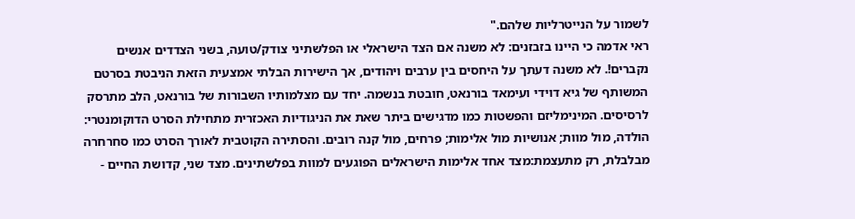לשמור על הנייטרליות שלהם."
ראי אדמה כי היינו בזבזנים: לא משנה אם הצד הישראלי או הפלשתיני צודק/טועה, בשני הצדדים אנשים נקברים!. לא משנה דעתך על היחסים בין ערבים ויהודים, אך הישירות הבלתי אמצעית הזאת הניבטת בסרטם המשותף של גיא דוידי ועימאד בורנאט, חובטת בנשמה. יחד עם מצלמותיו השבורות של בורנאט, הלב מתרסק לרסיסים. המינימליזם והפשטות כמו מדגישים ביתר שאת את הניגודיות האכזרית מתחילת הסרט הדוקומנטרי: הולדה, מול מוות; אנושיות מול אלימות; פרחים, מול קנה רובים. והסתירה הקוטבית לאורך הסרט כמו סחרחרה מבלבלת, רק מתעצמת:מצד אחד אלימות הישראלים הפוגעים למוות בפלשתינים. מצד שני, קדושת החיים -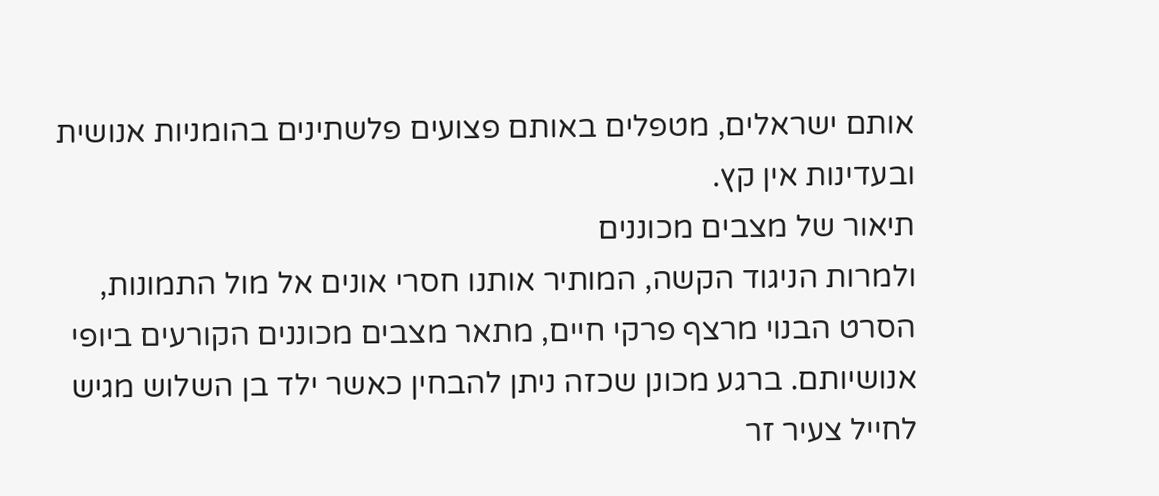אותם ישראלים, מטפלים באותם פצועים פלשתינים בהומניות אנושית ובעדינות אין קץ.
תיאור של מצבים מכוננים
ולמרות הניגוד הקשה, המותיר אותנו חסרי אונים אל מול התמונות, הסרט הבנוי מרצף פרקי חיים, מתאר מצבים מכוננים הקורעים ביופי אנושיותם. ברגע מכונן שכזה ניתן להבחין כאשר ילד בן השלוש מגיש לחייל צעיר זר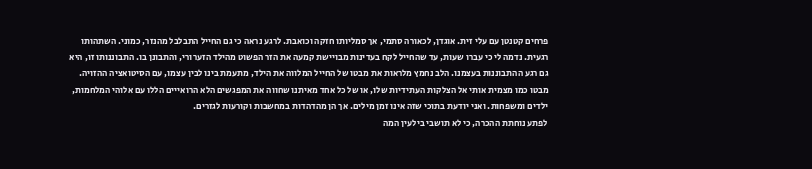פרחים קטנטן עם עלי זית. אוגדן, לכאורה סתמי, אך סמליותו חזקה וכואבת. לרגע נראה כי גם החייל התבלבל מהנזר, כמוני. השתהותו רגעית. נדמה לי כי עברו שעות, עד שהחייל לקח בעדינות מבויישת קמעה את הזר הפשוט מהילד הזערורי, והתבונן בו. התבוננותו זו, היא גם רגע ההתבוננות בעצמנו. הלב נחמץ מלראות את מבטו של החייל המלווה את הילד, מתעמת בינו לבין עצמו, עם הסיטואציה ההזויה. מבטו כמו מצמית אותי אל הצלקות העתידיות שלו, או של כל אחד מאיתנו שחווה את המפגשים הלא הרואייים הללו עם אלוהי המלחמות, ילדים ומשפחות. ואני יודעת בתוכי שזה אינו זמן מילים. אך הן מהדהדות במחשבות וקורעות לגזרים.
לפתע נוחתת ההכרה, כי לא תושבי בילעין המה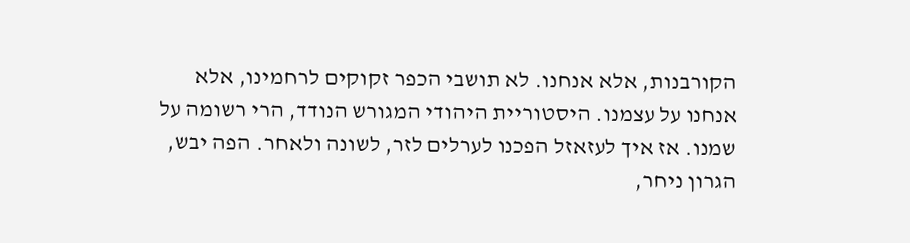הקורבנות, אלא אנחנו. לא תושבי הכפר זקוקים לרחמינו, אלא אנחנו על עצמנו. היסטוריית היהודי המגורש הנודד, הרי רשומה על שמנו. אז איך לעזאזל הפכנו לערלים לזר, לשונה ולאחר. הפה יבש, הגרון ניחר,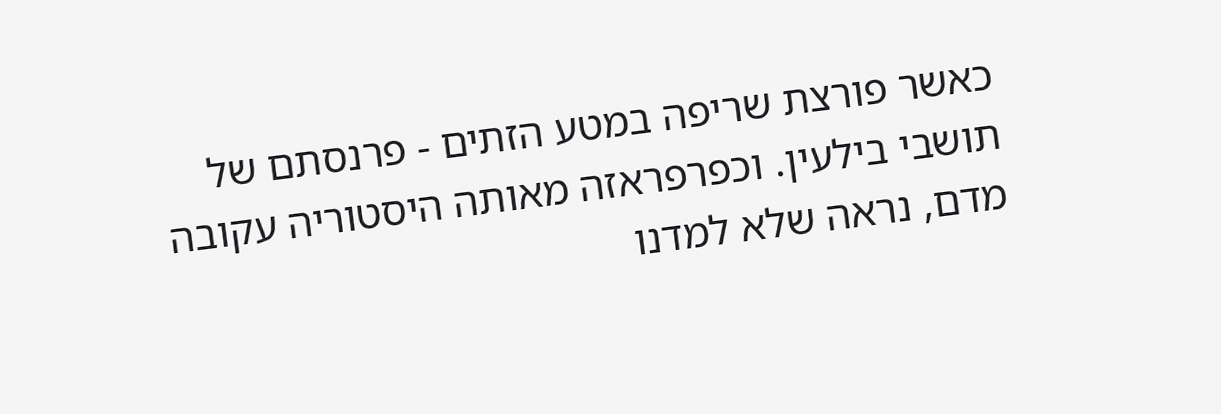כאשר פורצת שריפה במטע הזתים - פרנסתם של תושבי בילעין. וכפרפראזה מאותה היסטוריה עקובה מדם, נראה שלא למדנו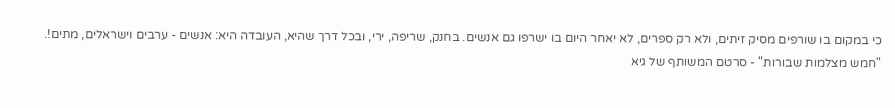כי במקום בו שורפים מסיק זיתים, ולא רק ספרים, לא יאחר היום בו ישרפו גם אנשים. בחנק, שריפה, ירי, ובכל דרך שהיא, העובדה היא: אנשים - ערבים וישראלים, מתים!.
"חמש מצלמות שבורות" - סרטם המשותף של גיא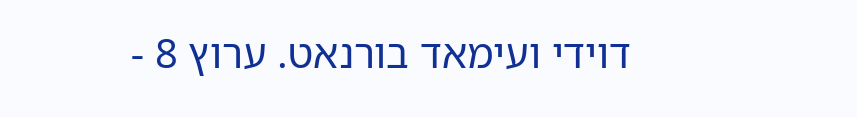דוידי ועימאד בורנאט. ערוץ 8 -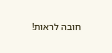חובה לראות!